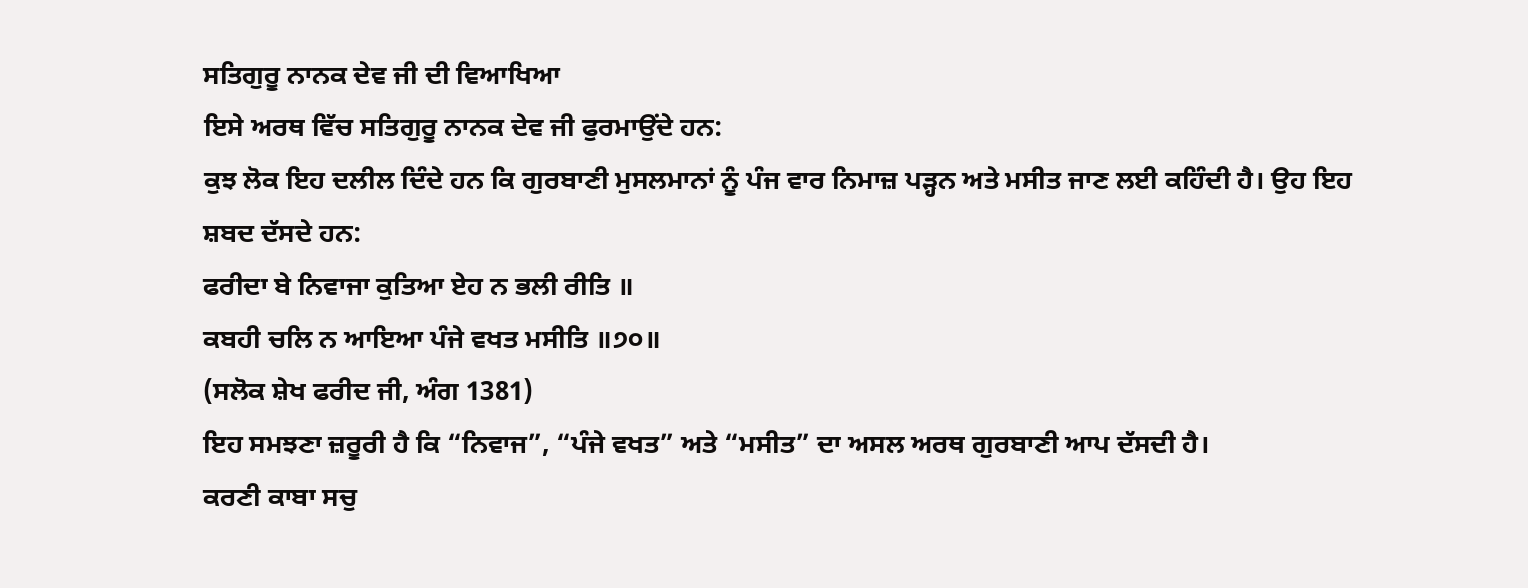ਸਤਿਗੁਰੂ ਨਾਨਕ ਦੇਵ ਜੀ ਦੀ ਵਿਆਖਿਆ
ਇਸੇ ਅਰਥ ਵਿੱਚ ਸਤਿਗੁਰੂ ਨਾਨਕ ਦੇਵ ਜੀ ਫੁਰਮਾਉਂਦੇ ਹਨ:
ਕੁਝ ਲੋਕ ਇਹ ਦਲੀਲ ਦਿੰਦੇ ਹਨ ਕਿ ਗੁਰਬਾਣੀ ਮੁਸਲਮਾਨਾਂ ਨੂੰ ਪੰਜ ਵਾਰ ਨਿਮਾਜ਼ ਪੜ੍ਹਨ ਅਤੇ ਮਸੀਤ ਜਾਣ ਲਈ ਕਹਿੰਦੀ ਹੈ। ਉਹ ਇਹ ਸ਼ਬਦ ਦੱਸਦੇ ਹਨ:
ਫਰੀਦਾ ਬੇ ਨਿਵਾਜਾ ਕੁਤਿਆ ਏਹ ਨ ਭਲੀ ਰੀਤਿ ॥
ਕਬਹੀ ਚਲਿ ਨ ਆਇਆ ਪੰਜੇ ਵਖਤ ਮਸੀਤਿ ॥੭੦॥
(ਸਲੋਕ ਸ਼ੇਖ ਫਰੀਦ ਜੀ, ਅੰਗ 1381)
ਇਹ ਸਮਝਣਾ ਜ਼ਰੂਰੀ ਹੈ ਕਿ “ਨਿਵਾਜ”, “ਪੰਜੇ ਵਖਤ” ਅਤੇ “ਮਸੀਤ” ਦਾ ਅਸਲ ਅਰਥ ਗੁਰਬਾਣੀ ਆਪ ਦੱਸਦੀ ਹੈ।
ਕਰਣੀ ਕਾਬਾ ਸਚੁ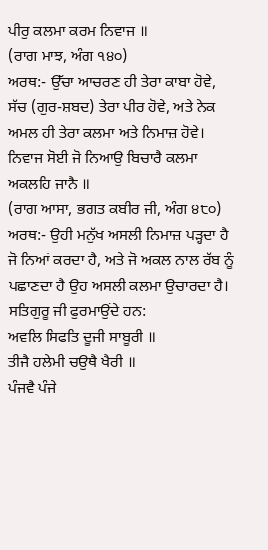ਪੀਰੁ ਕਲਮਾ ਕਰਮ ਨਿਵਾਜ ॥
(ਰਾਗ ਮਾਝ, ਅੰਗ ੧੪੦)
ਅਰਥ:- ਉੱਚਾ ਆਚਰਣ ਹੀ ਤੇਰਾ ਕਾਬਾ ਹੋਵੇ, ਸੱਚ (ਗੁਰ-ਸ਼ਬਦ) ਤੇਰਾ ਪੀਰ ਹੋਵੇ, ਅਤੇ ਨੇਕ ਅਮਲ ਹੀ ਤੇਰਾ ਕਲਮਾ ਅਤੇ ਨਿਮਾਜ਼ ਹੋਵੇ।
ਨਿਵਾਜ ਸੋਈ ਜੋ ਨਿਆਉ ਬਿਚਾਰੈ ਕਲਮਾ ਅਕਲਹਿ ਜਾਨੈ ॥
(ਰਾਗ ਆਸਾ, ਭਗਤ ਕਬੀਰ ਜੀ, ਅੰਗ ੪੮੦)
ਅਰਥ:- ਉਹੀ ਮਨੁੱਖ ਅਸਲੀ ਨਿਮਾਜ਼ ਪੜ੍ਹਦਾ ਹੈ ਜੋ ਨਿਆਂ ਕਰਦਾ ਹੈ, ਅਤੇ ਜੋ ਅਕਲ ਨਾਲ ਰੱਬ ਨੂੰ ਪਛਾਣਦਾ ਹੈ ਉਹ ਅਸਲੀ ਕਲਮਾ ਉਚਾਰਦਾ ਹੈ।
ਸਤਿਗੁਰੂ ਜੀ ਫੁਰਮਾਉਂਦੇ ਹਨ:
ਅਵਲਿ ਸਿਫਤਿ ਦੂਜੀ ਸਾਬੂਰੀ ॥
ਤੀਜੈ ਹਲੇਮੀ ਚਉਥੈ ਖੈਰੀ ॥
ਪੰਜਵੈ ਪੰਜੇ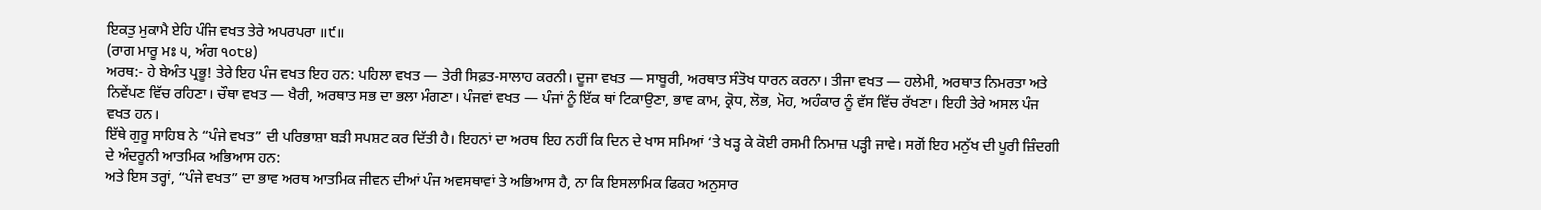ਇਕਤੁ ਮੁਕਾਮੈ ਏਹਿ ਪੰਜਿ ਵਖਤ ਤੇਰੇ ਅਪਰਪਰਾ ॥੯॥
(ਰਾਗ ਮਾਰੂ ਮਃ ੫, ਅੰਗ ੧੦੮੪)
ਅਰਥ:- ਹੇ ਬੇਅੰਤ ਪ੍ਰਭੂ! ਤੇਰੇ ਇਹ ਪੰਜ ਵਖਤ ਇਹ ਹਨ: ਪਹਿਲਾ ਵਖਤ — ਤੇਰੀ ਸਿਫ਼ਤ-ਸਾਲਾਹ ਕਰਨੀ। ਦੂਜਾ ਵਖਤ — ਸਾਬੂਰੀ, ਅਰਥਾਤ ਸੰਤੋਖ ਧਾਰਨ ਕਰਨਾ। ਤੀਜਾ ਵਖਤ — ਹਲੇਮੀ, ਅਰਥਾਤ ਨਿਮਰਤਾ ਅਤੇ ਨਿਵੇਂਪਣ ਵਿੱਚ ਰਹਿਣਾ। ਚੌਥਾ ਵਖਤ — ਖੈਰੀ, ਅਰਥਾਤ ਸਭ ਦਾ ਭਲਾ ਮੰਗਣਾ। ਪੰਜਵਾਂ ਵਖਤ — ਪੰਜਾਂ ਨੂੰ ਇੱਕ ਥਾਂ ਟਿਕਾਉਣਾ, ਭਾਵ ਕਾਮ, ਕ੍ਰੋਧ, ਲੋਭ, ਮੋਹ, ਅਹੰਕਾਰ ਨੂੰ ਵੱਸ ਵਿੱਚ ਰੱਖਣਾ। ਇਹੀ ਤੇਰੇ ਅਸਲ ਪੰਜ ਵਖਤ ਹਨ।
ਇੱਥੇ ਗੁਰੂ ਸਾਹਿਬ ਨੇ “ਪੰਜੇ ਵਖਤ” ਦੀ ਪਰਿਭਾਸ਼ਾ ਬੜੀ ਸਪਸ਼ਟ ਕਰ ਦਿੱਤੀ ਹੈ। ਇਹਨਾਂ ਦਾ ਅਰਥ ਇਹ ਨਹੀਂ ਕਿ ਦਿਨ ਦੇ ਖਾਸ ਸਮਿਆਂ ‘ਤੇ ਖੜ੍ਹ ਕੇ ਕੋਈ ਰਸਮੀ ਨਿਮਾਜ਼ ਪੜ੍ਹੀ ਜਾਵੇ। ਸਗੋਂ ਇਹ ਮਨੁੱਖ ਦੀ ਪੂਰੀ ਜ਼ਿੰਦਗੀ ਦੇ ਅੰਦਰੂਨੀ ਆਤਮਿਕ ਅਭਿਆਸ ਹਨ:
ਅਤੇ ਇਸ ਤਰ੍ਹਾਂ, “ਪੰਜੇ ਵਖਤ” ਦਾ ਭਾਵ ਅਰਥ ਆਤਮਿਕ ਜੀਵਨ ਦੀਆਂ ਪੰਜ ਅਵਸਥਾਵਾਂ ਤੇ ਅਭਿਆਸ ਹੈ, ਨਾ ਕਿ ਇਸਲਾਮਿਕ ਫਿਕਹ ਅਨੁਸਾਰ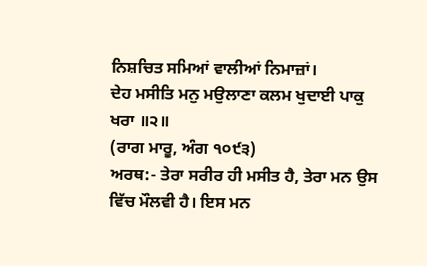ਨਿਸ਼ਚਿਤ ਸਮਿਆਂ ਵਾਲੀਆਂ ਨਿਮਾਜ਼ਾਂ।
ਦੇਹ ਮਸੀਤਿ ਮਨੁ ਮਉਲਾਣਾ ਕਲਮ ਖੁਦਾਈ ਪਾਕੁ ਖਰਾ ॥੨॥
(ਰਾਗ ਮਾਰੂ, ਅੰਗ ੧੦੯੩)
ਅਰਥ:- ਤੇਰਾ ਸਰੀਰ ਹੀ ਮਸੀਤ ਹੈ, ਤੇਰਾ ਮਨ ਉਸ ਵਿੱਚ ਮੌਲਵੀ ਹੈ। ਇਸ ਮਨ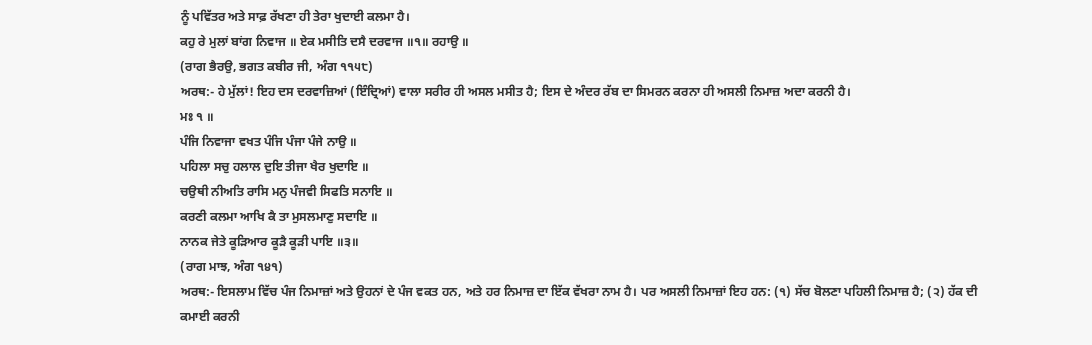ਨੂੰ ਪਵਿੱਤਰ ਅਤੇ ਸਾਫ਼ ਰੱਖਣਾ ਹੀ ਤੇਰਾ ਖੁਦਾਈ ਕਲਮਾ ਹੈ।
ਕਹੁ ਰੇ ਮੁਲਾਂ ਬਾਂਗ ਨਿਵਾਜ ॥ ਏਕ ਮਸੀਤਿ ਦਸੈ ਦਰਵਾਜ ॥੧॥ ਰਹਾਉ ॥
(ਰਾਗ ਭੈਰਉ, ਭਗਤ ਕਬੀਰ ਜੀ, ਅੰਗ ੧੧੫੮)
ਅਰਥ:- ਹੇ ਮੁੱਲਾਂ! ਇਹ ਦਸ ਦਰਵਾਜ਼ਿਆਂ (ਇੰਦ੍ਰਿਆਂ) ਵਾਲਾ ਸਰੀਰ ਹੀ ਅਸਲ ਮਸੀਤ ਹੈ; ਇਸ ਦੇ ਅੰਦਰ ਰੱਬ ਦਾ ਸਿਮਰਨ ਕਰਨਾ ਹੀ ਅਸਲੀ ਨਿਮਾਜ਼ ਅਦਾ ਕਰਨੀ ਹੈ।
ਮਃ ੧ ॥
ਪੰਜਿ ਨਿਵਾਜਾ ਵਖਤ ਪੰਜਿ ਪੰਜਾ ਪੰਜੇ ਨਾਉ ॥
ਪਹਿਲਾ ਸਚੁ ਹਲਾਲ ਦੁਇ ਤੀਜਾ ਖੈਰ ਖੁਦਾਇ ॥
ਚਉਥੀ ਨੀਅਤਿ ਰਾਸਿ ਮਨੁ ਪੰਜਵੀ ਸਿਫਤਿ ਸਨਾਇ ॥
ਕਰਣੀ ਕਲਮਾ ਆਖਿ ਕੈ ਤਾ ਮੁਸਲਮਾਣੁ ਸਦਾਇ ॥
ਨਾਨਕ ਜੇਤੇ ਕੂੜਿਆਰ ਕੂੜੈ ਕੂੜੀ ਪਾਇ ॥੩॥
(ਰਾਗ ਮਾਝ, ਅੰਗ ੧੪੧)
ਅਰਥ:- ਇਸਲਾਮ ਵਿੱਚ ਪੰਜ ਨਿਮਾਜ਼ਾਂ ਅਤੇ ਉਹਨਾਂ ਦੇ ਪੰਜ ਵਕਤ ਹਨ, ਅਤੇ ਹਰ ਨਿਮਾਜ਼ ਦਾ ਇੱਕ ਵੱਖਰਾ ਨਾਮ ਹੈ। ਪਰ ਅਸਲੀ ਨਿਮਾਜ਼ਾਂ ਇਹ ਹਨ: (੧) ਸੱਚ ਬੋਲਣਾ ਪਹਿਲੀ ਨਿਮਾਜ਼ ਹੈ; (੨) ਹੱਕ ਦੀ ਕਮਾਈ ਕਰਨੀ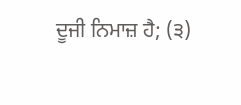ਦੂਜੀ ਨਿਮਾਜ਼ ਹੈ; (੩)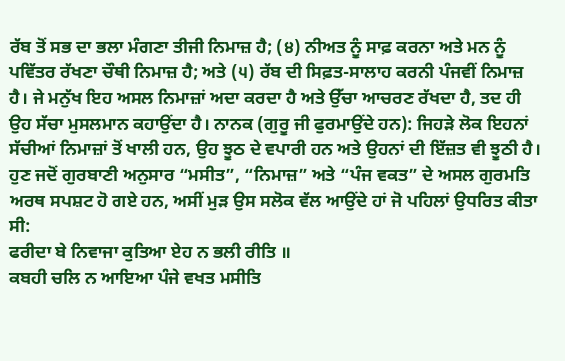ਰੱਬ ਤੋਂ ਸਭ ਦਾ ਭਲਾ ਮੰਗਣਾ ਤੀਜੀ ਨਿਮਾਜ਼ ਹੈ; (੪) ਨੀਅਤ ਨੂੰ ਸਾਫ਼ ਕਰਨਾ ਅਤੇ ਮਨ ਨੂੰ ਪਵਿੱਤਰ ਰੱਖਣਾ ਚੌਥੀ ਨਿਮਾਜ਼ ਹੈ; ਅਤੇ (੫) ਰੱਬ ਦੀ ਸਿਫ਼ਤ-ਸਾਲਾਹ ਕਰਨੀ ਪੰਜਵੀਂ ਨਿਮਾਜ਼ ਹੈ। ਜੇ ਮਨੁੱਖ ਇਹ ਅਸਲ ਨਿਮਾਜ਼ਾਂ ਅਦਾ ਕਰਦਾ ਹੈ ਅਤੇ ਉੱਚਾ ਆਚਰਣ ਰੱਖਦਾ ਹੈ, ਤਦ ਹੀ ਉਹ ਸੱਚਾ ਮੁਸਲਮਾਨ ਕਹਾਉਂਦਾ ਹੈ। ਨਾਨਕ (ਗੁਰੂ ਜੀ ਫੁਰਮਾਉਂਦੇ ਹਨ): ਜਿਹੜੇ ਲੋਕ ਇਹਨਾਂ ਸੱਚੀਆਂ ਨਿਮਾਜ਼ਾਂ ਤੋਂ ਖਾਲੀ ਹਨ, ਉਹ ਝੂਠ ਦੇ ਵਪਾਰੀ ਹਨ ਅਤੇ ਉਹਨਾਂ ਦੀ ਇੱਜ਼ਤ ਵੀ ਝੂਠੀ ਹੈ।
ਹੁਣ ਜਦੋਂ ਗੁਰਬਾਣੀ ਅਨੁਸਾਰ “ਮਸੀਤ”, “ਨਿਮਾਜ਼” ਅਤੇ “ਪੰਜ ਵਕਤ” ਦੇ ਅਸਲ ਗੁਰਮਤਿ ਅਰਥ ਸਪਸ਼ਟ ਹੋ ਗਏ ਹਨ, ਅਸੀਂ ਮੁੜ ਉਸ ਸਲੋਕ ਵੱਲ ਆਉਂਦੇ ਹਾਂ ਜੋ ਪਹਿਲਾਂ ਉਧਰਿਤ ਕੀਤਾ ਸੀ:
ਫਰੀਦਾ ਬੇ ਨਿਵਾਜਾ ਕੁਤਿਆ ਏਹ ਨ ਭਲੀ ਰੀਤਿ ॥
ਕਬਹੀ ਚਲਿ ਨ ਆਇਆ ਪੰਜੇ ਵਖਤ ਮਸੀਤਿ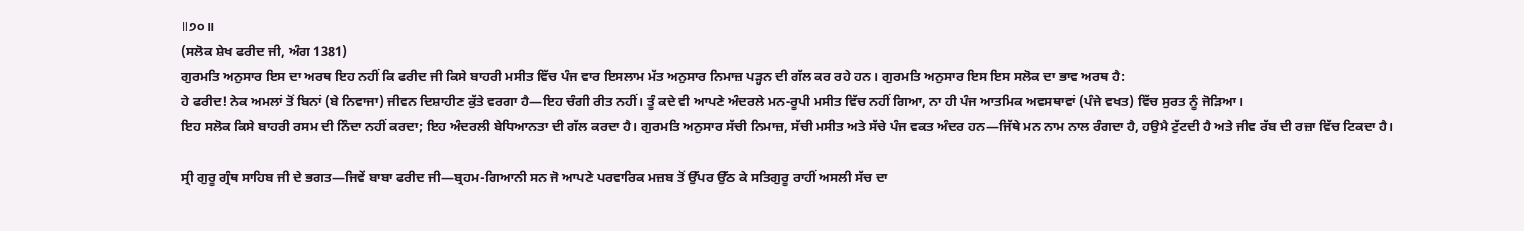॥੭੦॥
(ਸਲੋਕ ਸ਼ੇਖ ਫਰੀਦ ਜੀ, ਅੰਗ 1381)
ਗੁਰਮਤਿ ਅਨੁਸਾਰ ਇਸ ਦਾ ਅਰਥ ਇਹ ਨਹੀਂ ਕਿ ਫਰੀਦ ਜੀ ਕਿਸੇ ਬਾਹਰੀ ਮਸੀਤ ਵਿੱਚ ਪੰਜ ਵਾਰ ਇਸਲਾਮ ਮੱਤ ਅਨੁਸਾਰ ਨਿਮਾਜ਼ ਪੜ੍ਹਨ ਦੀ ਗੱਲ ਕਰ ਰਹੇ ਹਨ। ਗੁਰਮਤਿ ਅਨੁਸਾਰ ਇਸ ਇਸ ਸਲੋਕ ਦਾ ਭਾਵ ਅਰਥ ਹੈ:
ਹੇ ਫਰੀਦ! ਨੇਕ ਅਮਲਾਂ ਤੋਂ ਬਿਨਾਂ (ਬੇ ਨਿਵਾਜਾ) ਜੀਵਨ ਦਿਸ਼ਾਹੀਣ ਕੁੱਤੇ ਵਰਗਾ ਹੈ—ਇਹ ਚੰਗੀ ਰੀਤ ਨਹੀਂ। ਤੂੰ ਕਦੇ ਵੀ ਆਪਣੇ ਅੰਦਰਲੇ ਮਨ‑ਰੂਪੀ ਮਸੀਤ ਵਿੱਚ ਨਹੀਂ ਗਿਆ, ਨਾ ਹੀ ਪੰਜ ਆਤਮਿਕ ਅਵਸਥਾਵਾਂ (ਪੰਜੇ ਵਖਤ) ਵਿੱਚ ਸੁਰਤ ਨੂੰ ਜੋੜਿਆ।
ਇਹ ਸਲੋਕ ਕਿਸੇ ਬਾਹਰੀ ਰਸਮ ਦੀ ਨਿੰਦਾ ਨਹੀਂ ਕਰਦਾ; ਇਹ ਅੰਦਰਲੀ ਬੇਧਿਆਨਤਾ ਦੀ ਗੱਲ ਕਰਦਾ ਹੈ। ਗੁਰਮਤਿ ਅਨੁਸਾਰ ਸੱਚੀ ਨਿਮਾਜ਼, ਸੱਚੀ ਮਸੀਤ ਅਤੇ ਸੱਚੇ ਪੰਜ ਵਕਤ ਅੰਦਰ ਹਨ—ਜਿੱਥੇ ਮਨ ਨਾਮ ਨਾਲ ਰੰਗਦਾ ਹੈ, ਹਉਮੈ ਟੁੱਟਦੀ ਹੈ ਅਤੇ ਜੀਵ ਰੱਬ ਦੀ ਰਜ਼ਾ ਵਿੱਚ ਟਿਕਦਾ ਹੈ।

ਸ੍ਰੀ ਗੁਰੂ ਗ੍ਰੰਥ ਸਾਹਿਬ ਜੀ ਦੇ ਭਗਤ—ਜਿਵੇਂ ਬਾਬਾ ਫਰੀਦ ਜੀ—ਬ੍ਰਹਮ-ਗਿਆਨੀ ਸਨ ਜੋ ਆਪਣੇ ਪਰਵਾਰਿਕ ਮਜ਼ਬ ਤੋਂ ਉੱਪਰ ਉੱਠ ਕੇ ਸਤਿਗੁਰੂ ਰਾਹੀਂ ਅਸਲੀ ਸੱਚ ਦਾ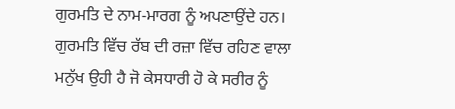ਗੁਰਮਤਿ ਦੇ ਨਾਮ‑ਮਾਰਗ ਨੂੰ ਅਪਣਾਉਂਦੇ ਹਨ। ਗੁਰਮਤਿ ਵਿੱਚ ਰੱਬ ਦੀ ਰਜ਼ਾ ਵਿੱਚ ਰਹਿਣ ਵਾਲਾ ਮਨੁੱਖ ਉਹੀ ਹੈ ਜੋ ਕੇਸਧਾਰੀ ਹੋ ਕੇ ਸਰੀਰ ਨੂੰ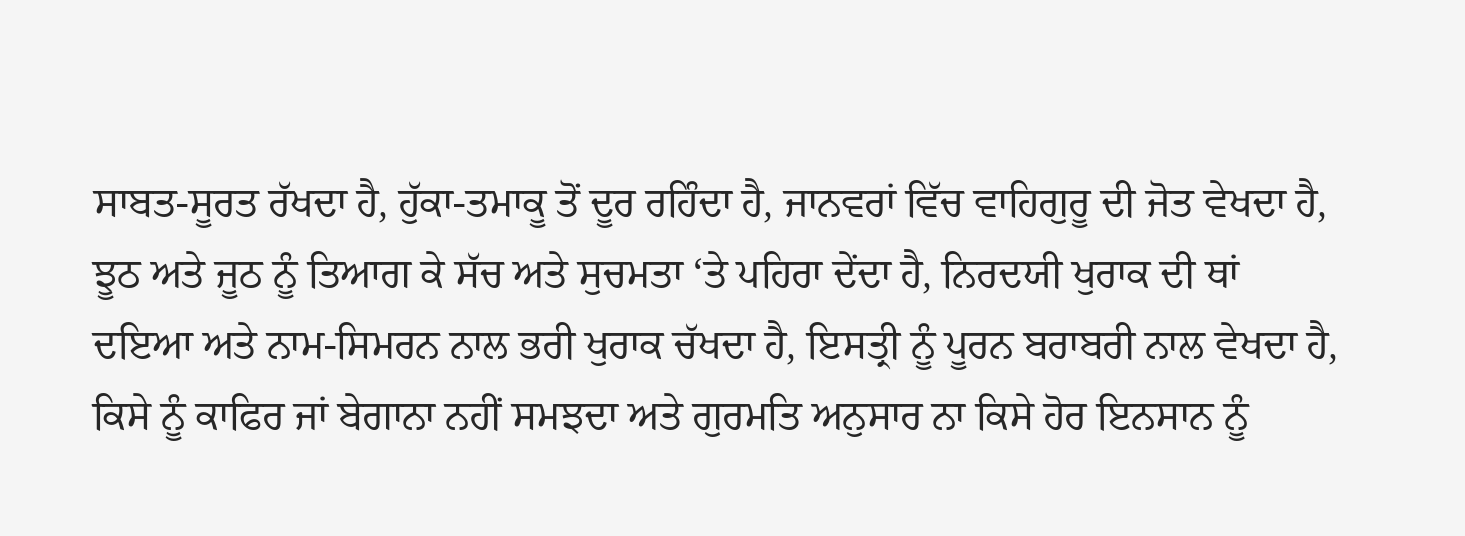ਸਾਬਤ‑ਸੂਰਤ ਰੱਖਦਾ ਹੈ, ਹੁੱਕਾ‑ਤਮਾਕੂ ਤੋਂ ਦੂਰ ਰਹਿੰਦਾ ਹੈ, ਜਾਨਵਰਾਂ ਵਿੱਚ ਵਾਹਿਗੁਰੂ ਦੀ ਜੋਤ ਵੇਖਦਾ ਹੈ, ਝੂਠ ਅਤੇ ਜੂਠ ਨੂੰ ਤਿਆਗ ਕੇ ਸੱਚ ਅਤੇ ਸੁਚਮਤਾ ‘ਤੇ ਪਹਿਰਾ ਦੇਂਦਾ ਹੈ, ਨਿਰਦਯੀ ਖੁਰਾਕ ਦੀ ਥਾਂ ਦਇਆ ਅਤੇ ਨਾਮ‑ਸਿਮਰਨ ਨਾਲ ਭਰੀ ਖੁਰਾਕ ਚੱਖਦਾ ਹੈ, ਇਸਤ੍ਰੀ ਨੂੰ ਪੂਰਨ ਬਰਾਬਰੀ ਨਾਲ ਵੇਖਦਾ ਹੈ, ਕਿਸੇ ਨੂੰ ਕਾਫਿਰ ਜਾਂ ਬੇਗਾਨਾ ਨਹੀਂ ਸਮਝਦਾ ਅਤੇ ਗੁਰਮਤਿ ਅਨੁਸਾਰ ਨਾ ਕਿਸੇ ਹੋਰ ਇਨਸਾਨ ਨੂੰ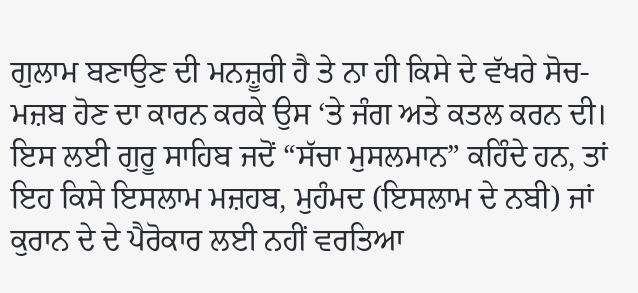ਗੁਲਾਮ ਬਣਾਉਣ ਦੀ ਮਨਜ਼ੂਰੀ ਹੈ ਤੇ ਨਾ ਹੀ ਕਿਸੇ ਦੇ ਵੱਖਰੇ ਸੋਚ-ਮਜ਼ਬ ਹੋਣ ਦਾ ਕਾਰਨ ਕਰਕੇ ਉਸ ‘ਤੇ ਜੰਗ ਅਤੇ ਕਤਲ ਕਰਨ ਦੀ।
ਇਸ ਲਈ ਗੁਰੂ ਸਾਹਿਬ ਜਦੋਂ “ਸੱਚਾ ਮੁਸਲਮਾਨ” ਕਹਿੰਦੇ ਹਨ, ਤਾਂ ਇਹ ਕਿਸੇ ਇਸਲਾਮ ਮਜ਼ਹਬ, ਮੁਹੰਮਦ (ਇਸਲਾਮ ਦੇ ਨਬੀ) ਜਾਂ ਕੁਰਾਨ ਦੇ ਦੇ ਪੈਰੋਕਾਰ ਲਈ ਨਹੀਂ ਵਰਤਿਆ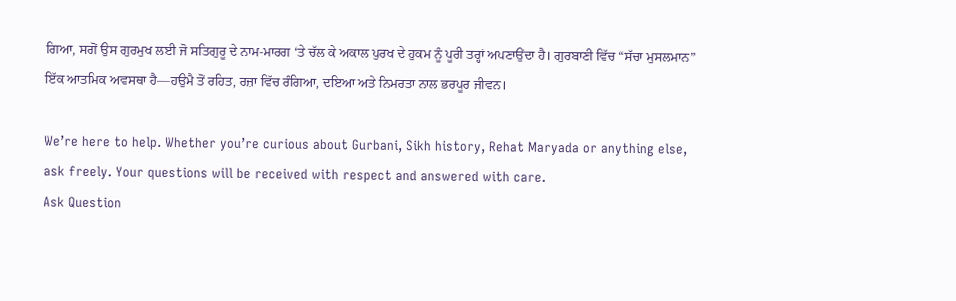ਗਿਆ, ਸਗੋਂ ਉਸ ਗੁਰਮੁਖ ਲਈ ਜੋ ਸਤਿਗੁਰੂ ਦੇ ਨਾਮ‑ਮਾਰਗ ‘ਤੇ ਚੱਲ ਕੇ ਅਕਾਲ ਪੁਰਖ ਦੇ ਹੁਕਮ ਨੂੰ ਪੂਰੀ ਤਰ੍ਹਾਂ ਅਪਣਾਉਂਦਾ ਹੈ। ਗੁਰਬਾਣੀ ਵਿੱਚ “ਸੱਚਾ ਮੁਸਲਮਾਨ” ਇੱਕ ਆਤਮਿਕ ਅਵਸਥਾ ਹੈ—ਹਉਮੈ ਤੋਂ ਰਹਿਤ, ਰਜ਼ਾ ਵਿੱਚ ਰੰਗਿਆ, ਦਇਆ ਅਤੇ ਨਿਮਰਤਾ ਨਾਲ ਭਰਪੂਰ ਜੀਵਨ।

We’re here to help. Whether you’re curious about Gurbani, Sikh history, Rehat Maryada or anything else, ask freely. Your questions will be received with respect and answered with care.
Ask Question